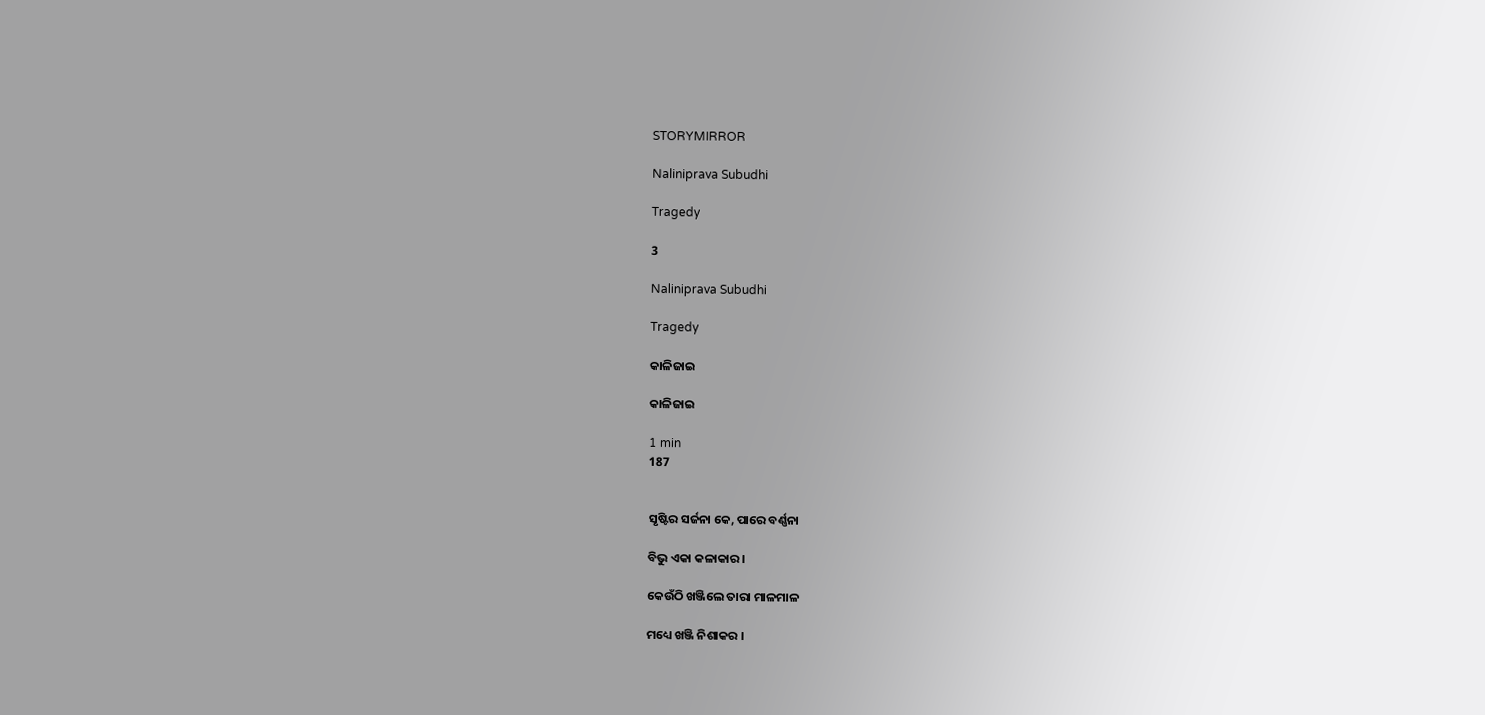STORYMIRROR

Naliniprava Subudhi

Tragedy

3

Naliniprava Subudhi

Tragedy

କାଳିଜାଇ

କାଳିଜାଇ

1 min
187


ସୃଷ୍ଟିର ସର୍ଜନା କେ, ପାରେ ବର୍ଣ୍ଣନା

ବିଭୁ ଏକା କଳାକାର।

କେଉଁଠି ଖଞ୍ଜିଲେ ତାରା ମାଳମାଳ

ମଧ୍ୟେ ଖଞ୍ଜି ନିଶାକର ।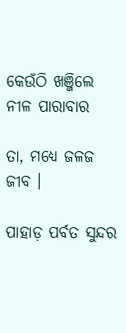କେଉଁଠି ଖଞ୍ଜିଲେ ନୀଳ ପାରାବାର

ତା, ମଧ୍ୟେ ଜଳଜ ଜୀବ ।

ପାହାଡ଼ ପର୍ବତ ସୁନ୍ଦର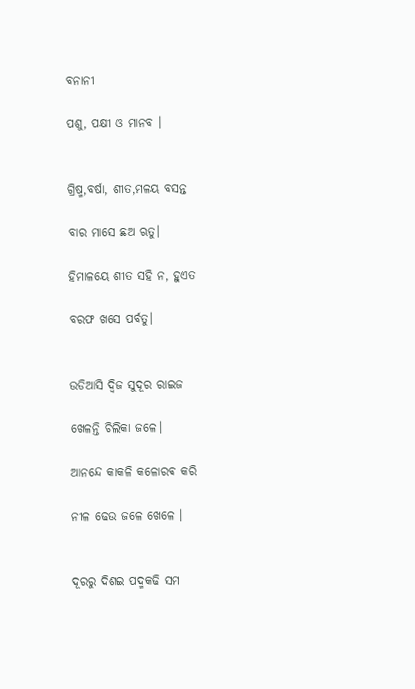ବନାନୀ

ପଶୁ, ପକ୍ଷୀ ଓ ମାନବ ।


ଗ୍ରିଷ୍ମ,ବର୍ଷା, ଶୀତ,ମଳୟ ବସନ୍ତ

ବାର ମାସେ ଛଅ ଋତୁ।

ହିମାଳୟେ ଶୀତ ସହି ନ, ହୁଏତ

ବରଫ ଖସେ ପର୍ବତୁ।


ଉଡିଆସି ଦ୍ଵିଜ ସୁଦୂର ରାଇଜ

ଖେଳନ୍ତି ଚିଲିକା ଜଳେ।

ଆନନ୍ଦେ କାକଳି କଳୋରଵ କରି

ନୀଳ ଢେଉ ଜଳେ ଖେଳେ ।


ଦୂରରୁ ଦିଶଇ ପଦ୍ମକଢି ସମ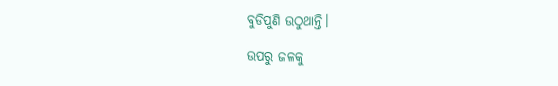ବୁଡିପୁଣି ଉଠୁଥାନ୍ତି।

ଉପରୁ ଜଳକୁ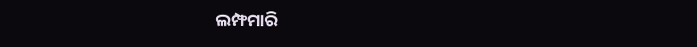ଲମ୍ଫମାରି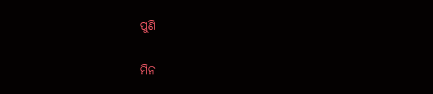ପୁଣି

ମିନ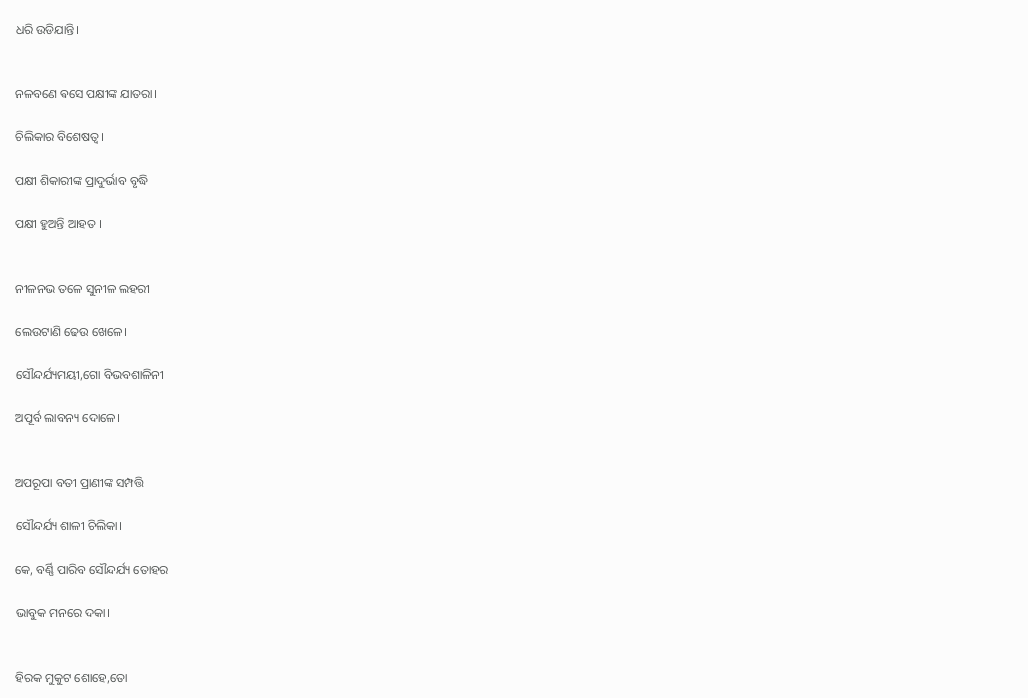ଧରି ଉଡିଯାନ୍ତି।


ନଳବଣେ ଵସେ ପକ୍ଷୀଙ୍କ ଯାତରା।

ଚିଲିକାର ବିଶେଷତ୍ଵ।

ପକ୍ଷୀ ଶିକାରୀଙ୍କ ପ୍ରାଦୁର୍ଭାବ ବୃଦ୍ଧି

ପକ୍ଷୀ ହୁଅନ୍ତି ଆହତ ।


ନୀଳନଭ ତଳେ ସୁନୀଳ ଲହରୀ

ଲେଉଟାଣି ଢେଉ ଖେଳେ।

ସୌନ୍ଦର୍ଯ୍ୟମୟୀ,ଗୋ ବିଭବଶାଳିନୀ

ଅପୂର୍ବ ଲାବନ୍ୟ ଦୋଳେ।


ଅପରୂପା ବତୀ ପ୍ରାଣୀଙ୍କ ସମ୍ପତ୍ତି

ସୌନ୍ଦର୍ଯ୍ୟ ଶାଳୀ ଚିଲିକା।

କେ, ବର୍ଣ୍ଣି ପାରିବ ସୌନ୍ଦର୍ଯ୍ୟ ତୋହର

ଭାବୁକ ମନରେ ଦକା।


ହିରକ ମୁକୁଟ ଶୋହେ,ତୋ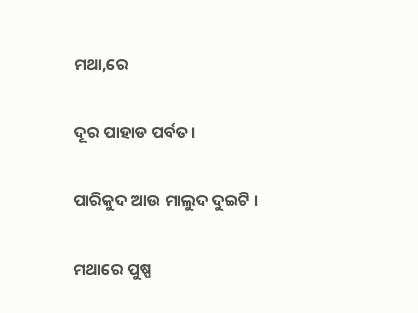ମଥା,ରେ

ଦୂର ପାହାଡ ପର୍ବତ।

ପାରିକୁଦ ଆଉ ମାଲୁଦ ଦୁଇଟି ।

ମଥାରେ ପୁଷ୍ପ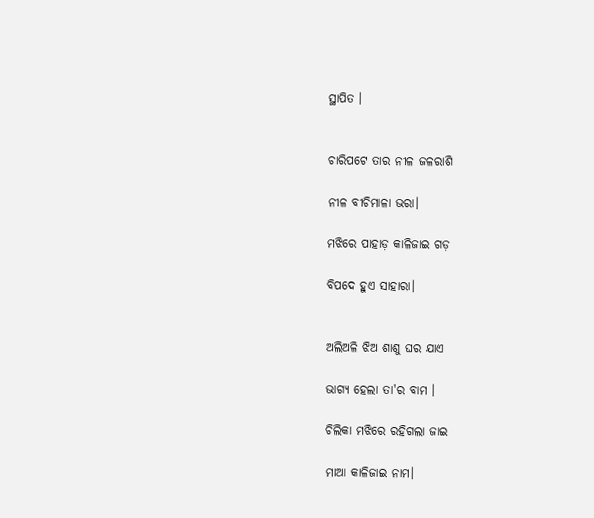ସ୍ଥାପିତ ।


ଚାରିପଟେ ତାର ନୀଳ ଜଳରାଶି

ନୀଳ ବୀଚିମାଳା ଭରା।

ମଝିରେ ପାହାଡ଼ କାଳିଜାଇ ଗଡ଼

ବିପଦେ ହୁଏ ସାହାରା।


ଅଲିଅଳି ଝିଅ ଶାଶୁ ଘର ଯାଏ

ଭାଗ୍ଯ ହେଲା ତା'ର ବାମ‌ ।

ଚିଲିକା ମଝିରେ ରହିଗଲା ଜାଇ

ମାଆ କାଳିଜାଇ ନାମ।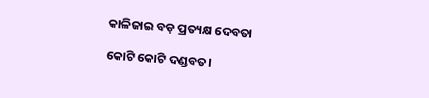କାଳିଜାଇ ବଡ଼ ପ୍ରତ୍ୟକ୍ଷ ଦେବତା

କୋଟି କୋଟି ଦଣ୍ଡବତ।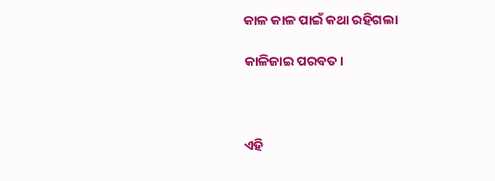କାଳ କାଳ ପାଇଁ କଥା ରହିଗଲା

କାଳିଜାଇ ପରବତ।



ଏହି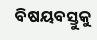ବିଷୟବସ୍ତୁକୁ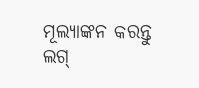ମୂଲ୍ୟାଙ୍କନ କରନ୍ତୁ
ଲଗ୍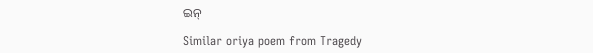ଇନ୍

Similar oriya poem from Tragedy